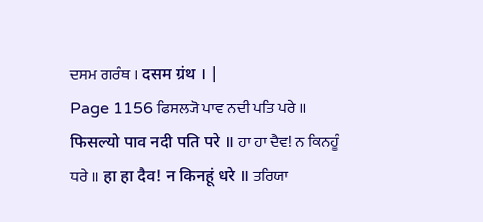ਦਸਮ ਗਰੰਥ । दसम ग्रंथ । |
Page 1156 ਫਿਸਲ੍ਯੋ ਪਾਵ ਨਦੀ ਪਤਿ ਪਰੇ ॥ फिसल्यो पाव नदी पति परे ॥ ਹਾ ਹਾ ਦੈਵ! ਨ ਕਿਨਹੂੰ ਧਰੇ ॥ हा हा दैव! न किनहूं धरे ॥ ਤਰਿਯਾ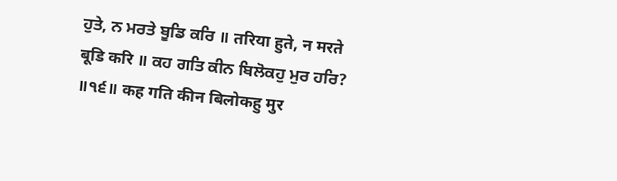ਹੁਤੇ, ਨ ਮਰਤੇ ਬੂਡਿ ਕਰਿ ॥ तरिया हुते, न मरते बूडि करि ॥ ਕਹ ਗਤਿ ਕੀਨ ਬਿਲੋਕਹੁ ਮੁਰ ਹਰਿ? ॥੧੬॥ कह गति कीन बिलोकहु मुर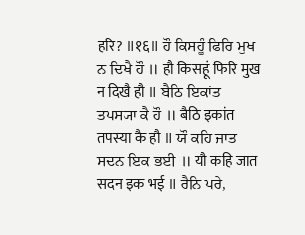हरि? ॥१६॥ ਹੌ ਕਿਸਹੂੰ ਫਿਰਿ ਮੁਖ ਨ ਦਿਖੈ ਹੌ ॥ हौ किसहूं फिरि मुख न दिखै हौ ॥ ਬੈਠਿ ਇਕਾਂਤ ਤਪਸ੍ਯਾ ਕੈ ਹੌ ॥ बैठि इकांत तपस्या कै हौ ॥ ਯੌ ਕਹਿ ਜਾਤ ਸਦਨ ਇਕ ਭਈ ॥ यौ कहि जात सदन इक भई ॥ ਰੈਨਿ ਪਰੇ,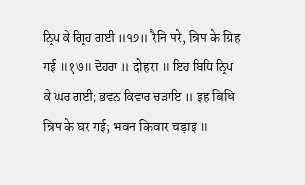ਨ੍ਰਿਪ ਕੇ ਗ੍ਰਿਹ ਗਈ ॥੧੭॥ रैनि परे, न्रिप के ग्रिह गई ॥१७॥ ਦੋਹਰਾ ॥ दोहरा ॥ ਇਹ ਬਿਧਿ ਨ੍ਰਿਪ ਕੇ ਘਰ ਗਈ; ਭਵਨ ਕਿਵਾਰ ਚੜਾਇ ॥ इह बिधि न्रिप के घर गई; भवन किवार चड़ाइ ॥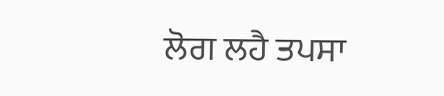ਲੋਗ ਲਹੈ ਤਪਸਾ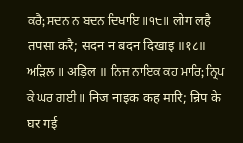ਕਰੈ; ਸਦਨ ਨ ਬਦਨ ਦਿਖਾਇ ॥੧੮॥ लोग लहै तपसा करै; सदन न बदन दिखाइ ॥१८॥ ਅੜਿਲ ॥ अड़िल ॥ ਨਿਜ ਨਾਇਕ ਕਹ ਮਾਰਿ; ਨ੍ਰਿਪ ਕੇ ਘਰ ਗਈ ॥ निज नाइक कह मारि; न्रिप के घर गई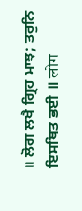॥ ਲੋਗ ਲਖੈ ਗ੍ਰਿਹ ਮਾਝ; ਤਰੁਨਿ ਇਸਥਿਤ ਭਈ ॥ लोग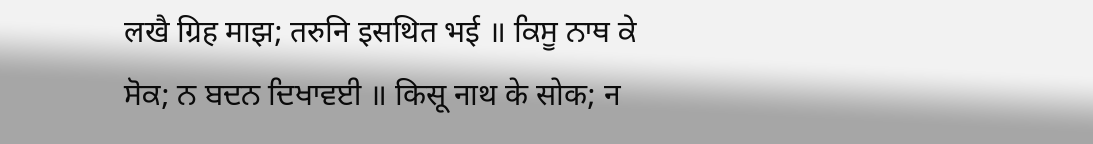लखै ग्रिह माझ; तरुनि इसथित भई ॥ ਕਿਸੂ ਨਾਥ ਕੇ ਸੋਕ; ਨ ਬਦਨ ਦਿਖਾਵਈ ॥ किसू नाथ के सोक; न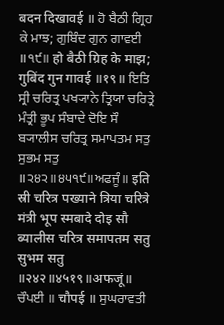बदन दिखावई ॥ ਹੋ ਬੈਠੀ ਗ੍ਰਿਹ ਕੇ ਮਾਝ; ਗੁਬਿੰਦ ਗੁਨ ਗਾਵਈ ॥੧੯॥ हो बैठी ग्रिह के माझ; गुबिंद गुन गावई ॥१९॥ ਇਤਿ ਸ੍ਰੀ ਚਰਿਤ੍ਰ ਪਖ੍ਯਾਨੇ ਤ੍ਰਿਯਾ ਚਰਿਤ੍ਰੇ ਮੰਤ੍ਰੀ ਭੂਪ ਸੰਬਾਦੇ ਦੋਇ ਸੌ ਬ੍ਯਾਲੀਸ ਚਰਿਤ੍ਰ ਸਮਾਪਤਮ ਸਤੁ ਸੁਭਮ ਸਤੁ ॥੨੪੨॥੪੫੧੯॥ਅਫਜੂੰ॥ इति स्री चरित्र पख्याने त्रिया चरित्रे मंत्री भूप स्मबादे दोइ सौ ब्यालीस चरित्र समापतम सतु सुभम सतु ॥२४२॥४५१९॥अफजूं॥ ਚੌਪਈ ॥ चौपई ॥ ਸੁਘਰਾਵਤੀ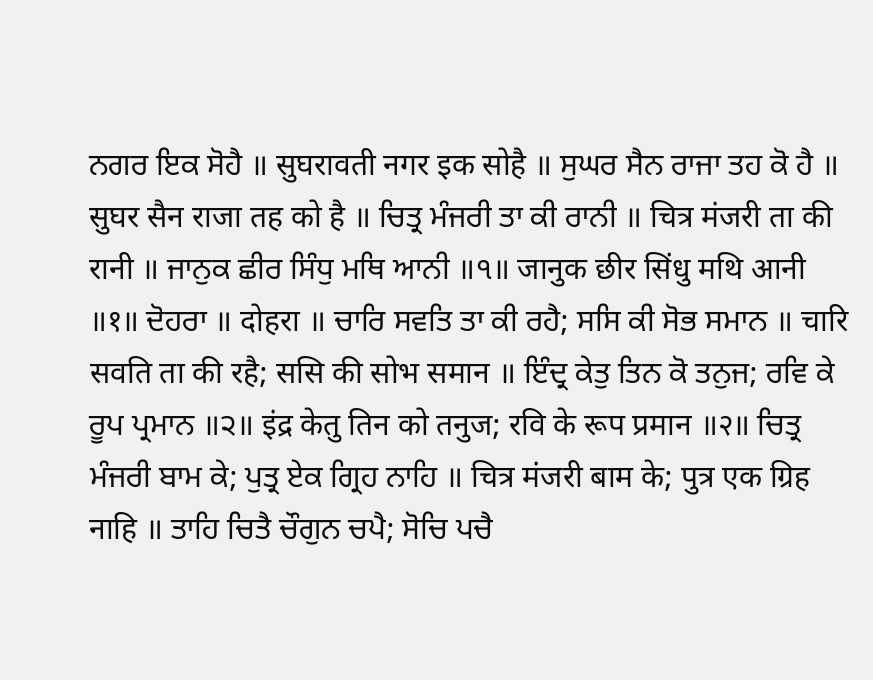ਨਗਰ ਇਕ ਸੋਹੈ ॥ सुघरावती नगर इक सोहै ॥ ਸੁਘਰ ਸੈਨ ਰਾਜਾ ਤਹ ਕੋ ਹੈ ॥ सुघर सैन राजा तह को है ॥ ਚਿਤ੍ਰ ਮੰਜਰੀ ਤਾ ਕੀ ਰਾਨੀ ॥ चित्र मंजरी ता की रानी ॥ ਜਾਨੁਕ ਛੀਰ ਸਿੰਧੁ ਮਥਿ ਆਨੀ ॥੧॥ जानुक छीर सिंधु मथि आनी ॥१॥ ਦੋਹਰਾ ॥ दोहरा ॥ ਚਾਰਿ ਸਵਤਿ ਤਾ ਕੀ ਰਹੈ; ਸਸਿ ਕੀ ਸੋਭ ਸਮਾਨ ॥ चारि सवति ता की रहै; ससि की सोभ समान ॥ ਇੰਦ੍ਰ ਕੇਤੁ ਤਿਨ ਕੋ ਤਨੁਜ; ਰਵਿ ਕੇ ਰੂਪ ਪ੍ਰਮਾਨ ॥੨॥ इंद्र केतु तिन को तनुज; रवि के रूप प्रमान ॥२॥ ਚਿਤ੍ਰ ਮੰਜਰੀ ਬਾਮ ਕੇ; ਪੁਤ੍ਰ ਏਕ ਗ੍ਰਿਹ ਨਾਹਿ ॥ चित्र मंजरी बाम के; पुत्र एक ग्रिह नाहि ॥ ਤਾਹਿ ਚਿਤੈ ਚੌਗੁਨ ਚਪੈ; ਸੋਚਿ ਪਚੈ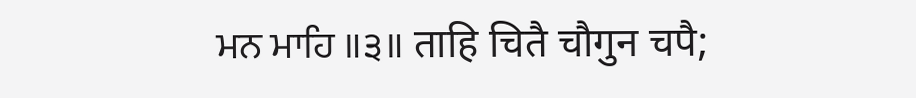ਮਨ ਮਾਹਿ ॥੩॥ ताहि चितै चौगुन चपै;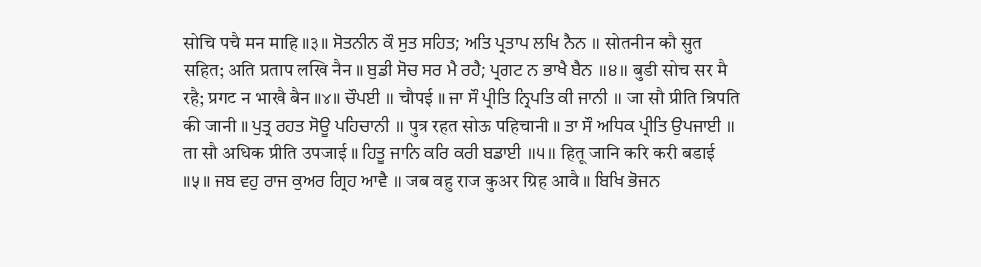सोचि पचै मन माहि ॥३॥ ਸੋਤਨੀਨ ਕੌ ਸੁਤ ਸਹਿਤ; ਅਤਿ ਪ੍ਰਤਾਪ ਲਖਿ ਨੈਨ ॥ सोतनीन कौ सुत सहित; अति प्रताप लखि नैन ॥ ਬੁਡੀ ਸੋਚ ਸਰ ਮੈ ਰਹੈ; ਪ੍ਰਗਟ ਨ ਭਾਖੈ ਬੈਨ ॥੪॥ बुडी सोच सर मै रहै; प्रगट न भाखै बैन ॥४॥ ਚੌਪਈ ॥ चौपई ॥ ਜਾ ਸੌ ਪ੍ਰੀਤਿ ਨ੍ਰਿਪਤਿ ਕੀ ਜਾਨੀ ॥ जा सौ प्रीति न्रिपति की जानी ॥ ਪੁਤ੍ਰ ਰਹਤ ਸੋਊ ਪਹਿਚਾਨੀ ॥ पुत्र रहत सोऊ पहिचानी ॥ ਤਾ ਸੌ ਅਧਿਕ ਪ੍ਰੀਤਿ ਉਪਜਾਈ ॥ ता सौ अधिक प्रीति उपजाई ॥ ਹਿਤੂ ਜਾਨਿ ਕਰਿ ਕਰੀ ਬਡਾਈ ॥੫॥ हितू जानि करि करी बडाई ॥५॥ ਜਬ ਵਹੁ ਰਾਜ ਕੁਅਰ ਗ੍ਰਿਹ ਆਵੈ ॥ जब वहु राज कुअर ग्रिह आवै ॥ ਬਿਖਿ ਭੋਜਨ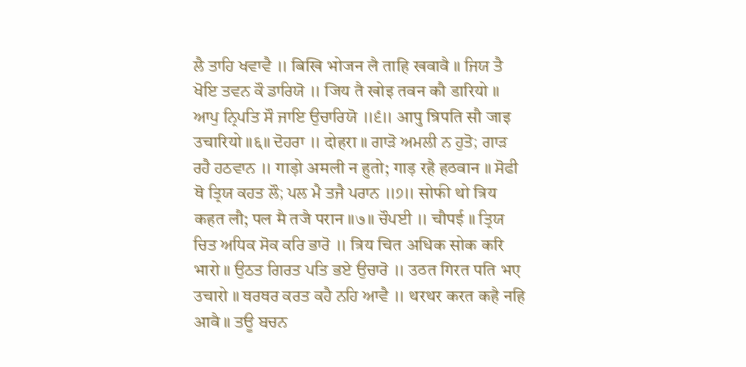ਲੈ ਤਾਹਿ ਖਵਾਵੈ ॥ बिखि भोजन लै ताहि खवावै ॥ ਜਿਯ ਤੈ ਖੋਇ ਤਵਨ ਕੌ ਡਾਰਿਯੋ ॥ जिय तै खोइ तवन कौ डारियो ॥ ਆਪੁ ਨ੍ਰਿਪਤਿ ਸੌ ਜਾਇ ਉਚਾਰਿਯੋ ॥੬॥ आपु न्रिपति सौ जाइ उचारियो ॥६॥ ਦੋਹਰਾ ॥ दोहरा ॥ ਗਾੜੋ ਅਮਲੀ ਨ ਹੁਤੋ; ਗਾੜ ਰਹੈ ਹਠਵਾਨ ॥ गाड़ो अमली न हुतो; गाड़ रहै हठवान ॥ ਸੋਫੀ ਥੋ ਤ੍ਰਿਯ ਕਹਤ ਲੌ; ਪਲ ਮੈ ਤਜੈ ਪਰਾਨ ॥੭॥ सोफी थो त्रिय कहत लौ; पल मै तजै परान ॥७॥ ਚੌਪਈ ॥ चौपई ॥ ਤ੍ਰਿਯ ਚਿਤ ਅਧਿਕ ਸੋਕ ਕਰਿ ਭਾਰੋ ॥ त्रिय चित अधिक सोक करि भारो ॥ ਉਠਤ ਗਿਰਤ ਪਤਿ ਭਏ ਉਚਾਰੋ ॥ उठत गिरत पति भए उचारो ॥ ਥਰਥਰ ਕਰਤ ਕਹੈ ਨਹਿ ਆਵੈ ॥ थरथर करत कहै नहि आवै ॥ ਤਊ ਬਚਨ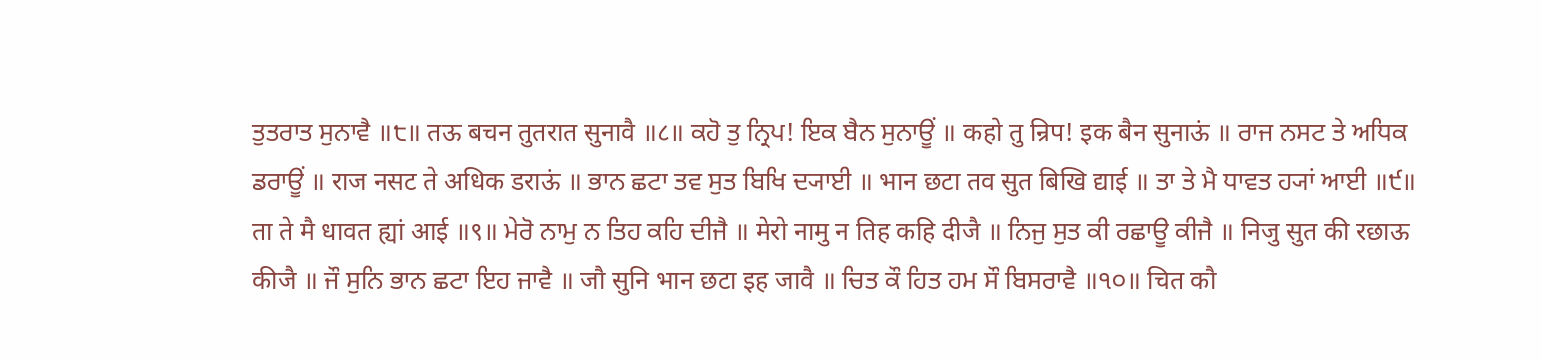ਤੁਤਰਾਤ ਸੁਨਾਵੈ ॥੮॥ तऊ बचन तुतरात सुनावै ॥८॥ ਕਹੋ ਤੁ ਨ੍ਰਿਪ! ਇਕ ਬੈਨ ਸੁਨਾਊਂ ॥ कहो तु न्रिप! इक बैन सुनाऊं ॥ ਰਾਜ ਨਸਟ ਤੇ ਅਧਿਕ ਡਰਾਊਂ ॥ राज नसट ते अधिक डराऊं ॥ ਭਾਨ ਛਟਾ ਤਵ ਸੁਤ ਬਿਖਿ ਦ੍ਯਾਈ ॥ भान छटा तव सुत बिखि द्याई ॥ ਤਾ ਤੇ ਮੈ ਧਾਵਤ ਹ੍ਯਾਂ ਆਈ ॥੯॥ ता ते मै धावत ह्यां आई ॥९॥ ਮੇਰੋ ਨਾਮੁ ਨ ਤਿਹ ਕਹਿ ਦੀਜੈ ॥ मेरो नामु न तिह कहि दीजै ॥ ਨਿਜੁ ਸੁਤ ਕੀ ਰਛਾਊ ਕੀਜੈ ॥ निजु सुत की रछाऊ कीजै ॥ ਜੌ ਸੁਨਿ ਭਾਨ ਛਟਾ ਇਹ ਜਾਵੈ ॥ जौ सुनि भान छटा इह जावै ॥ ਚਿਤ ਕੌ ਹਿਤ ਹਮ ਸੌ ਬਿਸਰਾਵੈ ॥੧੦॥ चित कौ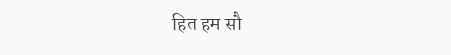हित हम सौ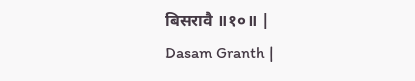बिसरावै ॥१०॥ |
Dasam Granth |